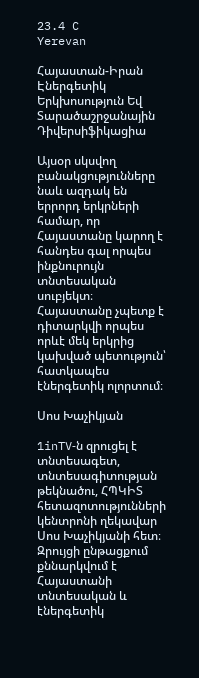23.4 C
Yerevan

Հայաստան-Իրան Էներգետիկ Երկխոսություն Եվ Տարածաշրջանային Դիվերսիֆիկացիա

Այսօր սկսվող բանակցությունները նաև ազդակ են երրորդ երկրների համար, որ Հայաստանը կարող է հանդես գալ որպես ինքնուրույն տնտեսական սուբյեկտ։ Հայաստանը չպետք է դիտարկվի որպես որևէ մեկ երկրից կախված պետություն՝ հատկապես էներգետիկ ոլորտում։

Սոս Խաչիկյան

1inTV‑ն զրուցել է  տնտեսագետ, տնտեսագիտության թեկնածու, ՀՊԿԻՏ հետազոտությունների կենտրոնի ղեկավար Սոս Խաչիկյանի հետ։ Զրույցի ընթացքում քննարկվում է Հայաստանի տնտեսական և էներգետիկ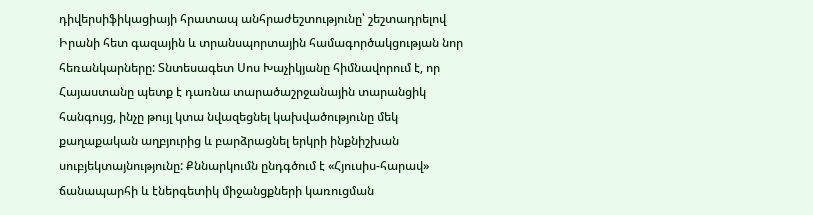դիվերսիֆիկացիայի հրատապ անհրաժեշտությունը՝ շեշտադրելով Իրանի հետ գազային և տրանսպորտային համագործակցության նոր հեռանկարները: Տնտեսագետ Սոս Խաչիկյանը հիմնավորում է, որ Հայաստանը պետք է դառնա տարածաշրջանային տարանցիկ հանգույց, ինչը թույլ կտա նվազեցնել կախվածությունը մեկ քաղաքական աղբյուրից և բարձրացնել երկրի ինքնիշխան սուբյեկտայնությունը: Քննարկումն ընդգծում է «Հյուսիս-հարավ» ճանապարհի և էներգետիկ միջանցքների կառուցման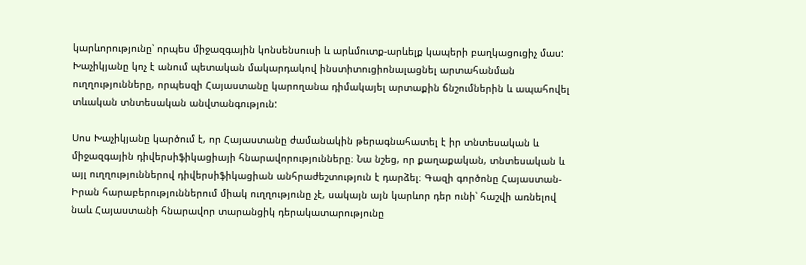կարևորությունը՝ որպես միջազգային կոնսենսուսի և արևմուտք-արևելք կապերի բաղկացուցիչ մաս: Խաչիկյանը կոչ է անում պետական մակարդակով ինստիտուցիոնալացնել արտահանման ուղղությունները, որպեսզի Հայաստանը կարողանա դիմակայել արտաքին ճնշումներին և ապահովել տևական տնտեսական անվտանգություն:

Սոս Խաչիկյանը կարծում է, որ Հայաստանը ժամանակին թերագնահատել է իր տնտեսական և միջազգային դիվերսիֆիկացիայի հնարավորությունները։ Նա նշեց, որ քաղաքական, տնտեսական և այլ ուղղություններով դիվերսիֆիկացիան անհրաժեշտություն է դարձել։ Գազի գործոնը Հայաստան-Իրան հարաբերություններում միակ ուղղությունը չէ, սակայն այն կարևոր դեր ունի՝ հաշվի առնելով նաև Հայաստանի հնարավոր տարանցիկ դերակատարությունը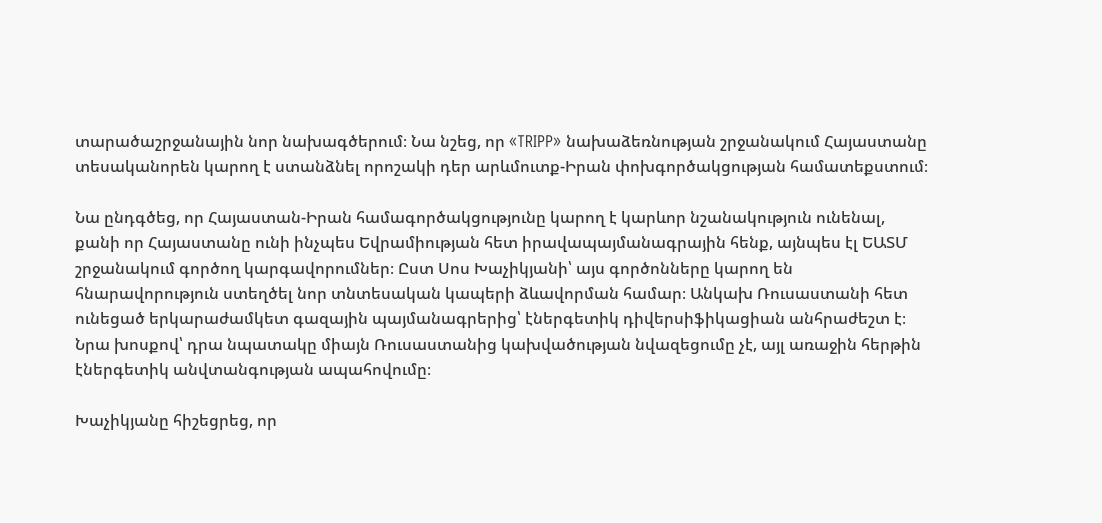տարածաշրջանային նոր նախագծերում։ Նա նշեց, որ «TRIPP» նախաձեռնության շրջանակում Հայաստանը տեսականորեն կարող է ստանձնել որոշակի դեր արևմուտք-Իրան փոխգործակցության համատեքստում։

Նա ընդգծեց, որ Հայաստան-Իրան համագործակցությունը կարող է կարևոր նշանակություն ունենալ, քանի որ Հայաստանը ունի ինչպես Եվրամիության հետ իրավապայմանագրային հենք, այնպես էլ ԵԱՏՄ շրջանակում գործող կարգավորումներ։ Ըստ Սոս Խաչիկյանի՝ այս գործոնները կարող են հնարավորություն ստեղծել նոր տնտեսական կապերի ձևավորման համար։ Անկախ Ռուսաստանի հետ ունեցած երկարաժամկետ գազային պայմանագրերից՝ էներգետիկ դիվերսիֆիկացիան անհրաժեշտ է։ Նրա խոսքով՝ դրա նպատակը միայն Ռուսաստանից կախվածության նվազեցումը չէ, այլ առաջին հերթին էներգետիկ անվտանգության ապահովումը։

Խաչիկյանը հիշեցրեց, որ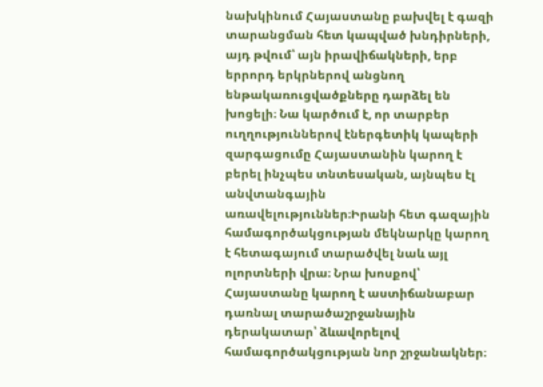նախկինում Հայաստանը բախվել է գազի տարանցման հետ կապված խնդիրների, այդ թվում՝ այն իրավիճակների, երբ երրորդ երկրներով անցնող ենթակառուցվածքները դարձել են խոցելի։ Նա կարծում է, որ տարբեր ուղղություններով էներգետիկ կապերի զարգացումը Հայաստանին կարող է բերել ինչպես տնտեսական, այնպես էլ անվտանգային առավելություններ։Իրանի հետ գազային համագործակցության մեկնարկը կարող է հետագայում տարածվել նաև այլ ոլորտների վրա։ Նրա խոսքով՝ Հայաստանը կարող է աստիճանաբար դառնալ տարածաշրջանային դերակատար՝ ձևավորելով համագործակցության նոր շրջանակներ։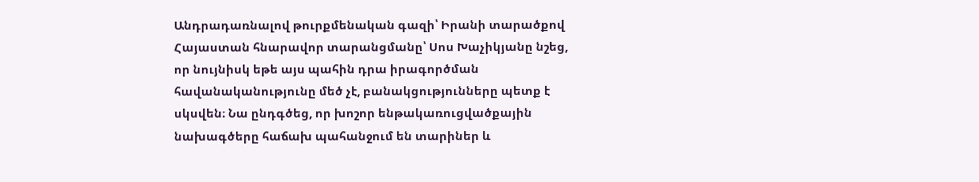Անդրադառնալով թուրքմենական գազի՝ Իրանի տարածքով Հայաստան հնարավոր տարանցմանը՝ Սոս Խաչիկյանը նշեց, որ նույնիսկ եթե այս պահին դրա իրագործման հավանականությունը մեծ չէ, բանակցությունները պետք է սկսվեն։ Նա ընդգծեց, որ խոշոր ենթակառուցվածքային նախագծերը հաճախ պահանջում են տարիներ և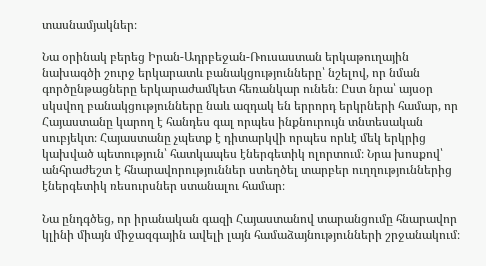տասնամյակներ։

Նա օրինակ բերեց Իրան-Ադրբեջան-Ռուսաստան երկաթուղային նախագծի շուրջ երկարատև բանակցությունները՝ նշելով, որ նման գործընթացները երկարաժամկետ հեռանկար ունեն։ Ըստ նրա՝ այսօր սկսվող բանակցությունները նաև ազդակ են երրորդ երկրների համար, որ Հայաստանը կարող է հանդես գալ որպես ինքնուրույն տնտեսական սուբյեկտ։ Հայաստանը չպետք է դիտարկվի որպես որևէ մեկ երկրից կախված պետություն՝ հատկապես էներգետիկ ոլորտում։ Նրա խոսքով՝ անհրաժեշտ է հնարավորություններ ստեղծել տարբեր ուղղություններից էներգետիկ ռեսուրսներ ստանալու համար։

Նա ընդգծեց, որ իրանական գազի Հայաստանով տարանցումը հնարավոր կլինի միայն միջազգային ավելի լայն համաձայնությունների շրջանակում։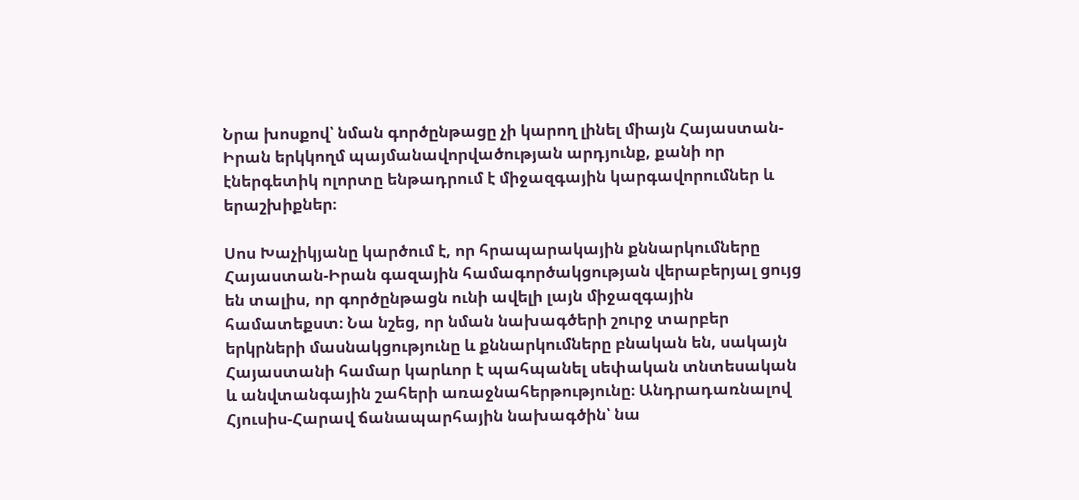Նրա խոսքով՝ նման գործընթացը չի կարող լինել միայն Հայաստան-Իրան երկկողմ պայմանավորվածության արդյունք, քանի որ էներգետիկ ոլորտը ենթադրում է միջազգային կարգավորումներ և երաշխիքներ։

Սոս Խաչիկյանը կարծում է, որ հրապարակային քննարկումները Հայաստան-Իրան գազային համագործակցության վերաբերյալ ցույց են տալիս, որ գործընթացն ունի ավելի լայն միջազգային համատեքստ։ Նա նշեց, որ նման նախագծերի շուրջ տարբեր երկրների մասնակցությունը և քննարկումները բնական են, սակայն Հայաստանի համար կարևոր է պահպանել սեփական տնտեսական և անվտանգային շահերի առաջնահերթությունը։ Անդրադառնալով Հյուսիս-Հարավ ճանապարհային նախագծին՝ նա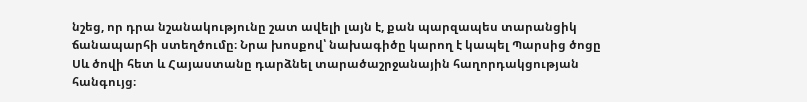նշեց, որ դրա նշանակությունը շատ ավելի լայն է, քան պարզապես տարանցիկ ճանապարհի ստեղծումը։ Նրա խոսքով՝ նախագիծը կարող է կապել Պարսից ծոցը Սև ծովի հետ և Հայաստանը դարձնել տարածաշրջանային հաղորդակցության հանգույց։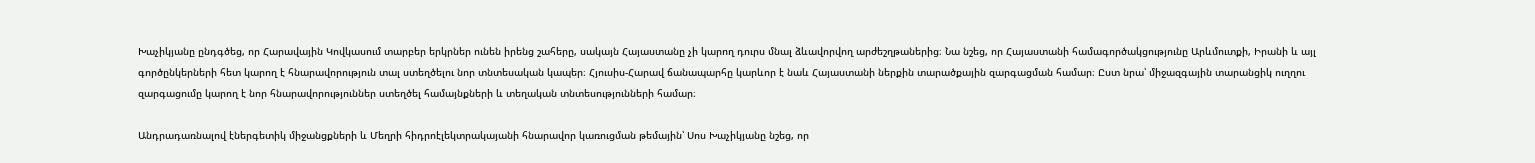Խաչիկյանը ընդգծեց, որ Հարավային Կովկասում տարբեր երկրներ ունեն իրենց շահերը, սակայն Հայաստանը չի կարող դուրս մնալ ձևավորվող արժեշղթաներից։ Նա նշեց, որ Հայաստանի համագործակցությունը Արևմուտքի, Իրանի և այլ գործընկերների հետ կարող է հնարավորություն տալ ստեղծելու նոր տնտեսական կապեր։ Հյուսիս-Հարավ ճանապարհը կարևոր է նաև Հայաստանի ներքին տարածքային զարգացման համար։ Ըստ նրա՝ միջազգային տարանցիկ ուղղու զարգացումը կարող է նոր հնարավորություններ ստեղծել համայնքների և տեղական տնտեսությունների համար։

Անդրադառնալով էներգետիկ միջանցքների և Մեղրի հիդրոէլեկտրակայանի հնարավոր կառուցման թեմային՝ Սոս Խաչիկյանը նշեց, որ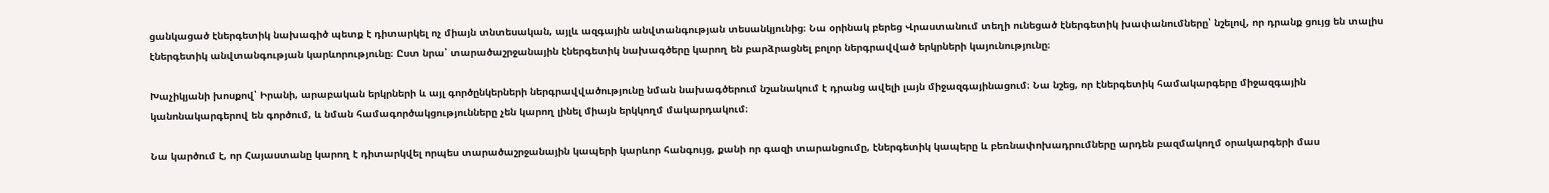ցանկացած էներգետիկ նախագիծ պետք է դիտարկել ոչ միայն տնտեսական, այլև ազգային անվտանգության տեսանկյունից։ Նա օրինակ բերեց Վրաստանում տեղի ունեցած էներգետիկ խափանումները՝ նշելով, որ դրանք ցույց են տալիս էներգետիկ անվտանգության կարևորությունը։ Ըստ նրա՝ տարածաշրջանային էներգետիկ նախագծերը կարող են բարձրացնել բոլոր ներգրավված երկրների կայունությունը։

Խաչիկյանի խոսքով՝ Իրանի, արաբական երկրների և այլ գործընկերների ներգրավվածությունը նման նախագծերում նշանակում է դրանց ավելի լայն միջազգայինացում։ Նա նշեց, որ էներգետիկ համակարգերը միջազգային կանոնակարգերով են գործում, և նման համագործակցությունները չեն կարող լինել միայն երկկողմ մակարդակում։

Նա կարծում է, որ Հայաստանը կարող է դիտարկվել որպես տարածաշրջանային կապերի կարևոր հանգույց, քանի որ գազի տարանցումը, էներգետիկ կապերը և բեռնափոխադրումները արդեն բազմակողմ օրակարգերի մաս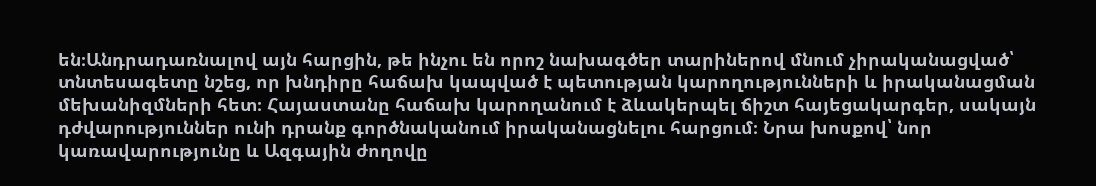են։Անդրադառնալով այն հարցին, թե ինչու են որոշ նախագծեր տարիներով մնում չիրականացված՝ տնտեսագետը նշեց, որ խնդիրը հաճախ կապված է պետության կարողությունների և իրականացման մեխանիզմների հետ։ Հայաստանը հաճախ կարողանում է ձևակերպել ճիշտ հայեցակարգեր, սակայն դժվարություններ ունի դրանք գործնականում իրականացնելու հարցում։ Նրա խոսքով՝ նոր կառավարությունը և Ազգային ժողովը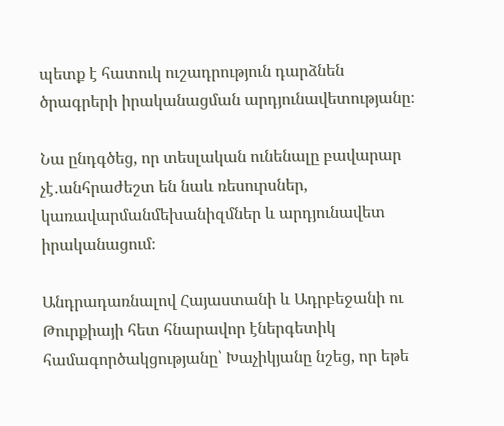պետք է հատուկ ուշադրություն դարձնեն ծրագրերի իրականացման արդյունավետությանը։

Նա ընդգծեց, որ տեսլական ունենալը բավարար չէ․անհրաժեշտ են նաև ռեսուրսներ, կառավարմանմեխանիզմներ և արդյունավետ իրականացում։

Անդրադառնալով Հայաստանի և Ադրբեջանի ու Թուրքիայի հետ հնարավոր էներգետիկ համագործակցությանը՝ Խաչիկյանը նշեց, որ եթե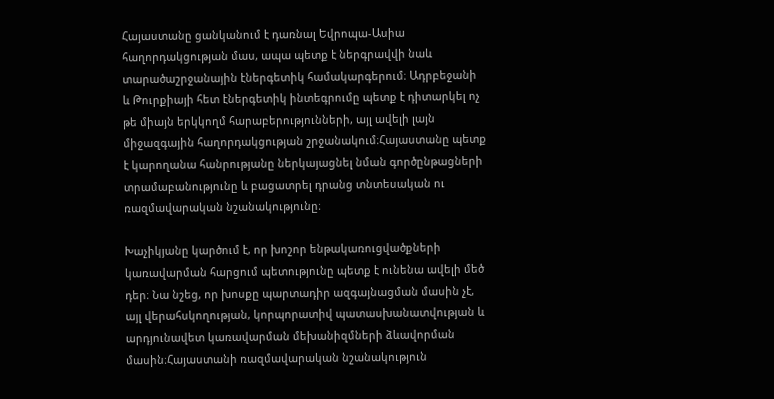Հայաստանը ցանկանում է դառնալ Եվրոպա-Ասիա հաղորդակցության մաս, ապա պետք է ներգրավվի նաև տարածաշրջանային էներգետիկ համակարգերում։ Ադրբեջանի և Թուրքիայի հետ էներգետիկ ինտեգրումը պետք է դիտարկել ոչ թե միայն երկկողմ հարաբերությունների, այլ ավելի լայն միջազգային հաղորդակցության շրջանակում։Հայաստանը պետք է կարողանա հանրությանը ներկայացնել նման գործընթացների տրամաբանությունը և բացատրել դրանց տնտեսական ու ռազմավարական նշանակությունը։

Խաչիկյանը կարծում է, որ խոշոր ենթակառուցվածքների կառավարման հարցում պետությունը պետք է ունենա ավելի մեծ դեր։ Նա նշեց, որ խոսքը պարտադիր ազգայնացման մասին չէ, այլ վերահսկողության, կորպորատիվ պատասխանատվության և արդյունավետ կառավարման մեխանիզմների ձևավորման մասին։Հայաստանի ռազմավարական նշանակություն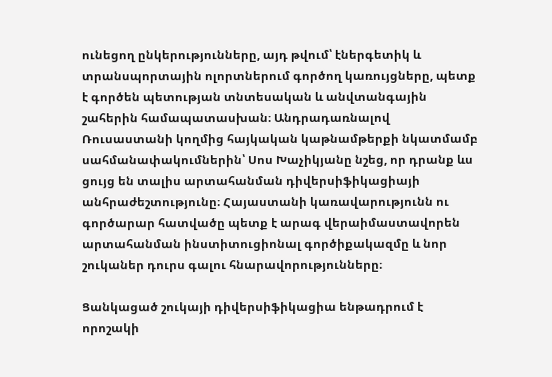ունեցող ընկերությունները, այդ թվում՝ էներգետիկ և տրանսպորտային ոլորտներում գործող կառույցները, պետք է գործեն պետության տնտեսական և անվտանգային շահերին համապատասխան։ Անդրադառնալով Ռուսաստանի կողմից հայկական կաթնամթերքի նկատմամբ սահմանափակումներին՝ Սոս Խաչիկյանը նշեց, որ դրանք ևս ցույց են տալիս արտահանման դիվերսիֆիկացիայի անհրաժեշտությունը։ Հայաստանի կառավարությունն ու գործարար հատվածը պետք է արագ վերաիմաստավորեն արտահանման ինստիտուցիոնալ գործիքակազմը և նոր շուկաներ դուրս գալու հնարավորությունները։

Ցանկացած շուկայի դիվերսիֆիկացիա ենթադրում է որոշակի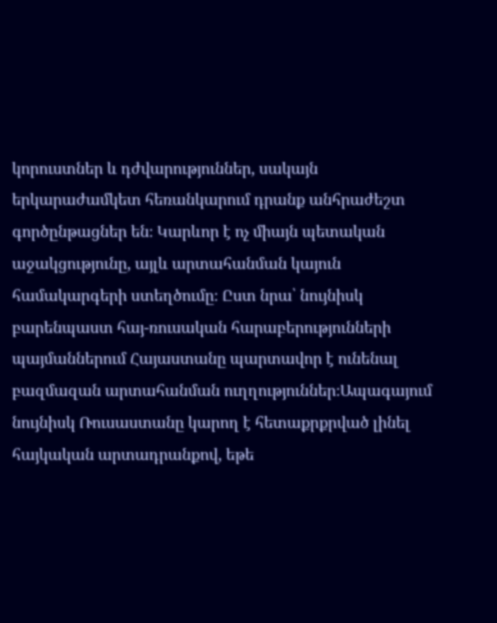կորուստներ և դժվարություններ, սակայն երկարաժամկետ հեռանկարում դրանք անհրաժեշտ գործընթացներ են։ Կարևոր է ոչ միայն պետական աջակցությունը, այլև արտահանման կայուն համակարգերի ստեղծումը։ Ըստ նրա՝ նույնիսկ բարենպաստ հայ-ռուսական հարաբերությունների պայմաններում Հայաստանը պարտավոր է ունենալ բազմազան արտահանման ուղղություններ։Ապագայում նույնիսկ Ռուսաստանը կարող է հետաքրքրված լինել հայկական արտադրանքով, եթե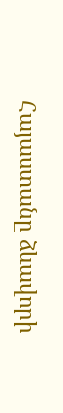Հայաստանը ձևավորի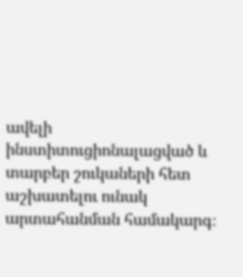ավելի ինստիտուցիոնալացված և տարբեր շուկաների հետ աշխատելու ունակ արտահանման համակարգ։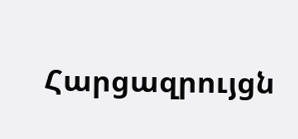Հարցազրույցն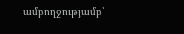ամբողջությամբ՝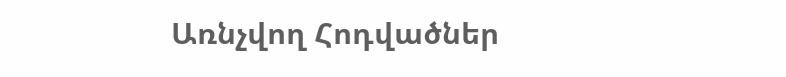Առնչվող Հոդվածներ